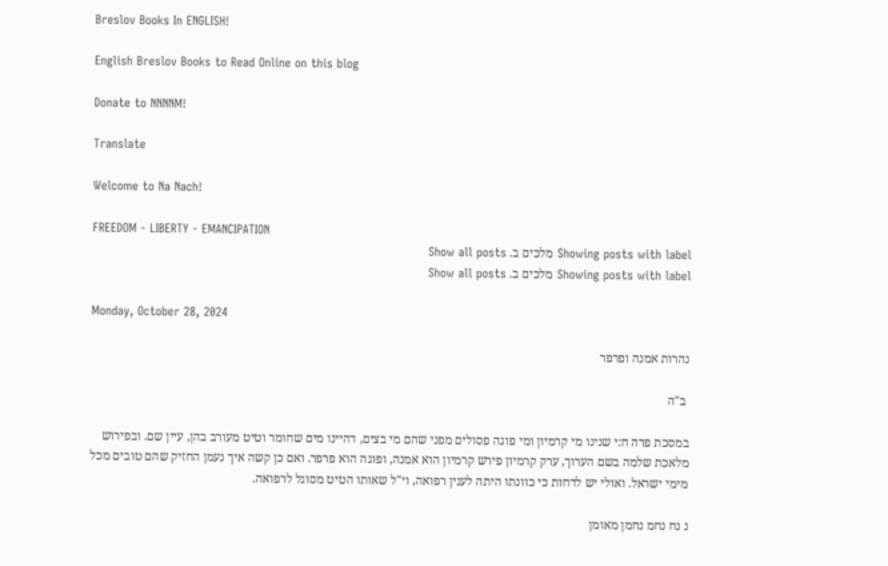Breslov Books In ENGLISH!

English Breslov Books to Read Online on this blog

Donate to NNNNM!

Translate

Welcome to Na Nach!

FREEDOM - LIBERTY - EMANCIPATION
Showing posts with label מלכים ב. Show all posts
Showing posts with label מלכים ב. Show all posts

Monday, October 28, 2024

נהרות אמנה ופרפר

 ב"ה

במסכת פרה ח:י שנינו מי קרמיון ומי פוגה פסולים מפני שהם מי בצים, דהיינו מים שחומר וטיט מעורב בהן, עיין שם. ובפירוש מלאכת שלמה בשם הערוך, ערק קרמיון פירש קרמיון הוא אמנה, ופוגה הוא פרפר. ואם כן קשה איך נעמן החזיק שהם טובים מכל מימי ישראל. ואולי יש לדחות כי כוונתו היתה לענין רפואה, וי"ל שאותו הטיט מסוגל לרפואה.

נ נח נחמ נחמן מאומן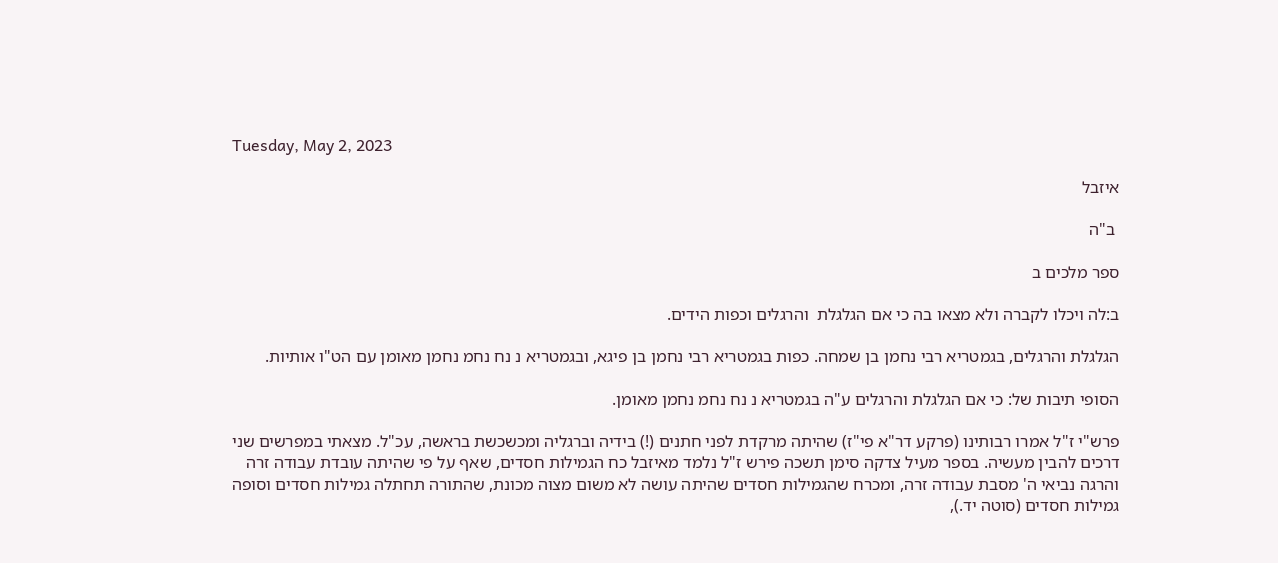Tuesday, May 2, 2023

איזבל

 ב"ה

ספר מלכים ב

ב:לה ויכלו לקברה ולא מצאו בה כי אם הגלגלת  והרגלים וכפות הידים.

הגלגלת והרגלים, בגמטריא רבי נחמן בן שמחה. כפות בגמטריא רבי נחמן בן פיגא, ובגמטריא נ נח נחמ נחמן מאומן עם הט"ו אותיות.

הסופי תיבות של: כי אם הגלגלת והרגלים ע"ה בגמטריא נ נח נחמ נחמן מאומן.

פרש"י ז"ל אמרו רבותינו (פרקע דר"א פי"ז) שהיתה מרקדת לפני חתנים (!) בידיה וברגליה ומכשכשת בראשה, עכ"ל. מצאתי במפרשים שני דרכים להבין מעשיה. בספר מעיל צדקה סימן תשכה פירש ז"ל נלמד מאיזבל כח הגמילות חסדים, שאף על פי שהיתה עובדת עבודה זרה והרגה נביאי ה' מסבת עבודה זרה, ומכרח שהגמילות חסדים שהיתה עושה לא משום מצוה מכונת, שהתורה תחתלה גמילות חסדים וסופה גמילות חסדים (סוטה יד.),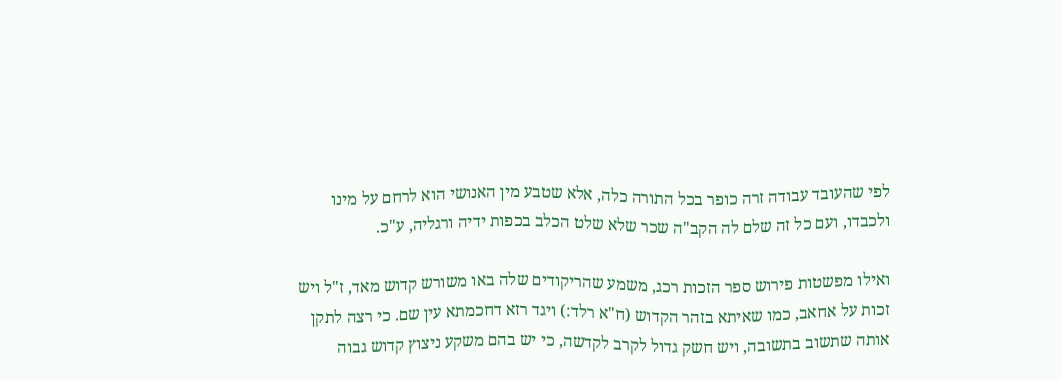לפי שהעובד עבודה זרה כופר בכל התורה כלה, אלא שטבע מין האנושי הוא לרחם על מינו ולכבדו, ועם כל זה שלם לה הקב"ה שכר שלא שלט הכלב בכפות ידיה ורגליה, ע"כ.

ואילו מפשטות פירוש ספר הזכות רכג, משמע שהריקודים שלה באו משורש קדוש מאד, ז"ל ויש זכות על אחאב, כמו שאיתא בזהר הקדוש (ח"א רלד:) ויגד רזא דחכמתא עין שם. כי רצה לתקן אותה שתשוב בתשובה, ויש חשק גדול לקרב לקדשה, כי יש בהם משקע ניצוץ קדוש גבוה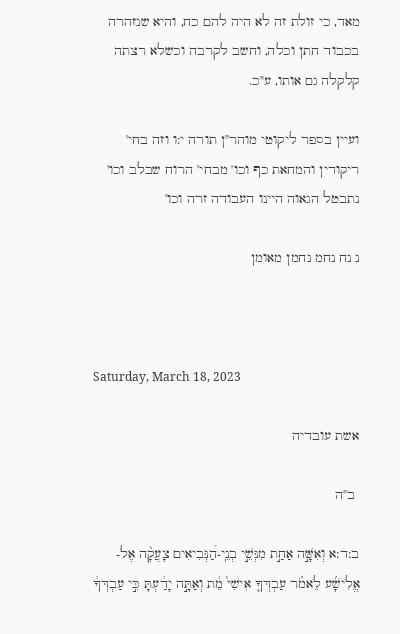מאד, כי זולת זה לא היה להם כח, והיא שנזהרה בכבוד חתן וכלה, וחשב לקרבה וכשלא רצתה קלקלה גם אותו, ע"כ.

ועיין בספר ליקוטי מוהר"ן תורה י:ו וזה בחי' ריקודין והמחאת כף וכו' מבחי' הרוח שבלב וכו' נתבטל הגאוה היינו העבודה זרה וכו'

נ נח נחמ נחמן מאומן



Saturday, March 18, 2023

אשת עובדיה

 ב"ה

ב:ד:א וְאִשָּׁ֣ה אַחַ֣ת מִנְּשֵׁ֣י בְנֵֽי-הַ֠נְּבִיאִים צָעֲקָ֨ה אֶל-אֱלִישָׁ֜ע לֵאמֹ֗ר עַבְדְּךָ֤ אִישִׁי֙ מֵ֔ת וְאַתָּ֣ה יָדַ֔עְתָּ כִּ֣י עַבְדְּךָ֔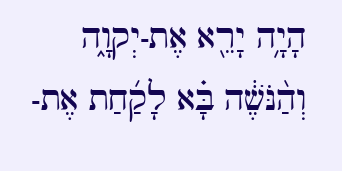הָיָ֥ה יָרֵ֖א אֶת-יְקוָ֑ה וְהַ֨נֹּשֶׁ֔ה בָּ֗א לָקַ֜חַת אֶת-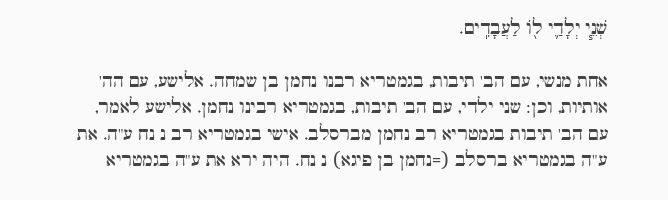שְׁנֵ֧י יְלָדַ֛י ל֖וֹ לַעֲבָדִֽים.

אחת מנשי, עם הב' תיבות, בגמטריא רבנו נחמן בן שמחה. אלישע, עם הה' אותיות, וכן: שני ילדי, עם הב' תיבות, בגמטריא רבינו נחמן. אלישע לאמר, עם הב' תיבות בגמטריא רב נחמן מברסלב. אישי בגמטריא רב נ נח ע"ה. את ע"ה בגמטריא ברסלב (=נחמן בן פיגא) נ נח. היה ירא את ע"ה בגמטריא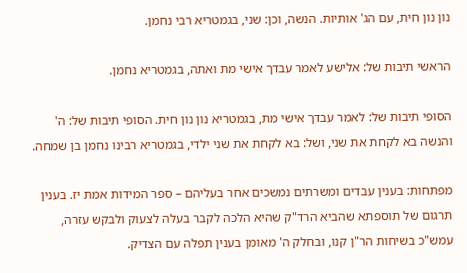נון נון חית, עם הג' אותיות. הנשה, וכן: שני, בגמטריא רבי נחמן.

הראשי תיבות של: אלישע לאמר עבדך אישי מת ואתה, בגמטריא נחמן.

הסופי תיבות של: לאמר עבדך אישי מת, בגמטריא נון נון חית. הסופי תיבות של: ה' והנשה בא לקחת את שני, ושל: בא לקחת את שני ילדי, בגמטריא רבינו נחמן בן שמחה.

מפתחות: בענין עבדים ומשרתים נמשכים אחר בעליהם – ספר המידות אמת יז. בענין תרגום של תוספתא שהביא הרד"ק שהיא הלכה לקבר בעלה לצעוק ולבקש עזרה, עמש"כ בשיחות הר"ן קנו, ובחלק ה' מאומן בענין תפלה עם הצדיק.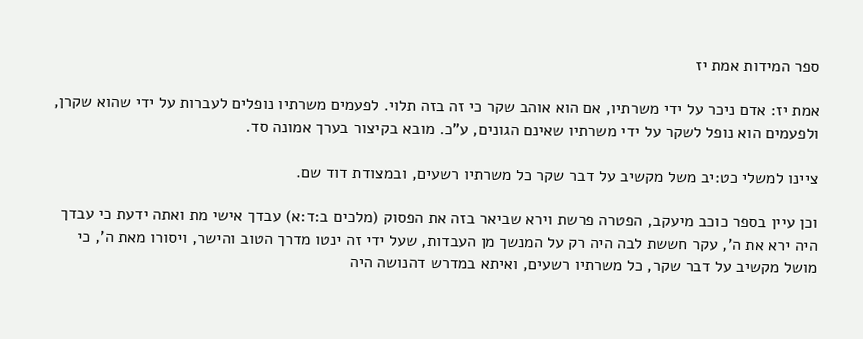ספר המידות אמת יז

אמת יז: אדם ניכר על ידי משרתיו, אם הוא אוהב שקר כי זה בזה תלוי. לפעמים משרתיו נופלים לעברות על ידי שהוא שקרן, ולפעמים הוא נופל לשקר על ידי משרתיו שאינם הגונים, ע"כ. מובא בקיצור בערך אמונה סד.

ציינו למשלי כט:יב משל מקשיב על דבר שקר כל משרתיו רשעים, ובמצודת דוד שם.

וכן עיין בספר כוכב מיעקב, הפטרה פרשת וירא שביאר בזה את הפסוק (מלכים ב:ד:א) עבדך אישי מת ואתה ידעת כי עבדך היה ירא את ה', עקר חששת לבה היה רק על המנשך מן העבדות, שעל ידי זה ינטו מדרך הטוב והישר, ויסורו מאת ה', כי מושל מקשיב על דבר שקר, כל משרתיו רשעים, ואיתא במדרש דהנושה היה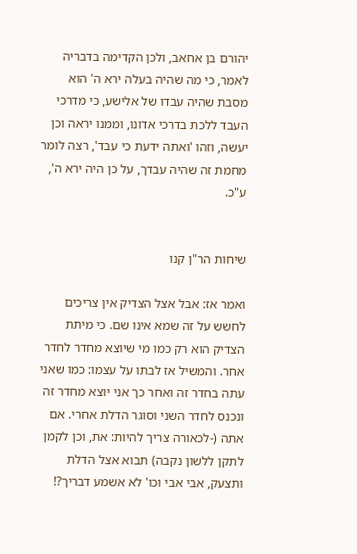יהורם בן אחאב, ולכן הקדימה בדבריה לאמר, כי מה שהיה בעלה ירא ה' הוא מסבת שהיה עבדו של אלישע, כי מדרכי העבד ללכת בדרכי אדונו, וממנו יראה וכן יעשה, וזהו 'ואתה ידעת כי עבד', רצה לומר מחמת זה שהיה עבדך, על כן היה ירא ה', ע"כ.


שיחות הר"ן קנו

ואמר אז: אבל אצל הצדיק אין צריכים לחשש על זה שמא אינו שם. כי מיתת הצדיק הוא רק כמו מי שיוצא מחדר לחדר אחר. והמשיל אז לבתו על עצמו: כמו שאני עתה בחדר זה ואחר כך אני יוצא מחדר זה ונכנס לחדר השני וסוגר הדלת אחרי. אם אתה (-לכאורה צריך להיות: את, וכן לקמן לתקן ללשון נקבה) תבוא אצל הדלת ותצעק, אבי אבי וכו' לא אשמע דבריך?!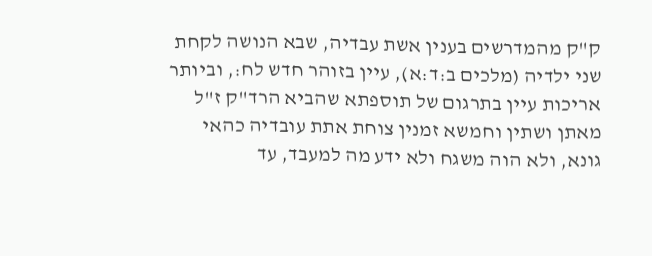ק"ק מהמדרשים בענין אשת עבדיה, שבא הנושה לקחת שני ילדיה (מלכים ב:ד:א), עיין בזוהר חדש לח:, וביותר אריכות עיין בתרגום של תוספתא שהביא הרד"ק ז"ל מאתן ושתין וחמשא זמנין צוחת אתת עובדיה כהאי גונא, ולא הוה משגח ולא ידע מה למעבד, עד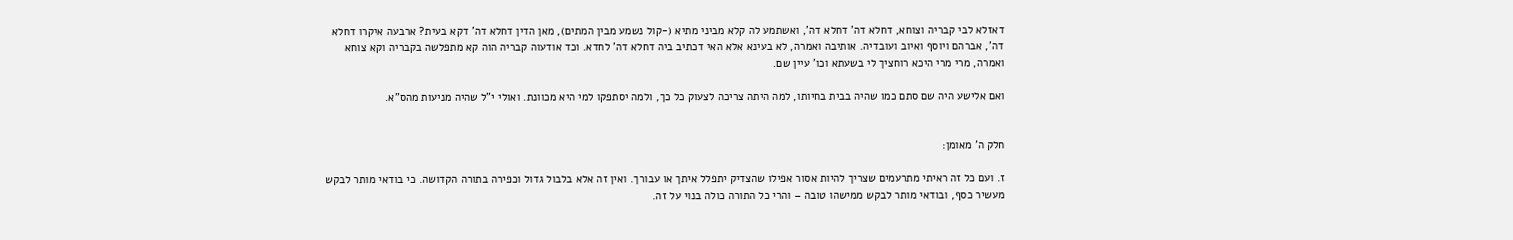דאזלא לבי קבריה וצוחא, דחלא דה' דחלא דה', ואשתמע לה קלא מביני מתיא (-קול נשמע מבין המתים), מאן הדין דחלא דה' דקא בעית? ארבעה איקרו דחלא דה', אברהם ויוסף ואיוב ועובדיה. אותיבה ואמרה, לא בעינא אלא האי דכתיב ביה דחלא דה' לחדא. וכד אודעוה קבריה הוה קא מתפלשה בקבריה וקא צוחא ואמרה, מרי מרי היכא רוחציך לי בשעתא וכו' עיין שם.

ואם אלישע היה שם סתם כמו שהיה בבית בחיותו, למה היתה צריכה לצעוק כל כך, ולמה יסתפקו למי היא מכוונת. ואולי י"ל שהיה מניעות מהס"א.


חלק ה' מאומן:

ז. ועם כל זה ראיתי מתרעמים שצריך להיות אסור אפילו שהצדיק יתפלל איתך או עבורך. ואין זה אלא בלבול גדול וכפירה בתורה הקדושה. כי בודאי מותר לבקש מעשיר כסף, ובודאי מותר לבקש ממישהו טובה – והרי כל התורה כולה בנוי על זה.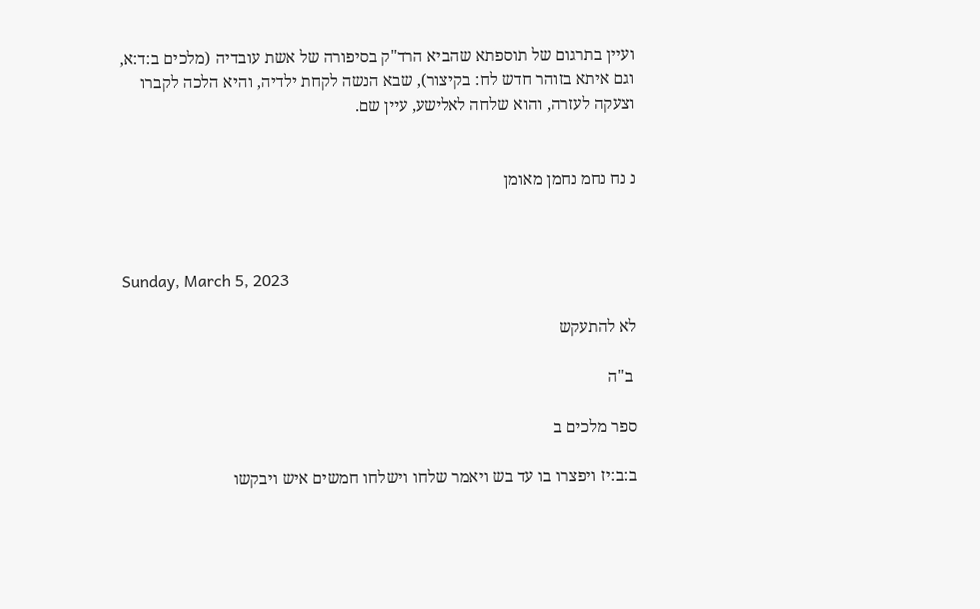ועיין בתרגום של תוספתא שהביא הרד"ק בסיפורה של אשת עובדיה (מלכים ב:ד:א, וגם איתא בזוהר חדש לח: בקיצור), שבא הנשה לקחת ילדיה, והיא הלכה לקברו וצעקה לעזרה, והוא שלחה לאלישע, עיין שם.


נ נח נחמ נחמן מאומן



Sunday, March 5, 2023

לא להתעקש

 ב"ה

ספר מלכים ב

ב:ב:יז ויפצרו בו עד בש ויאמר שלחו וישלחו חמשים איש ויבקשו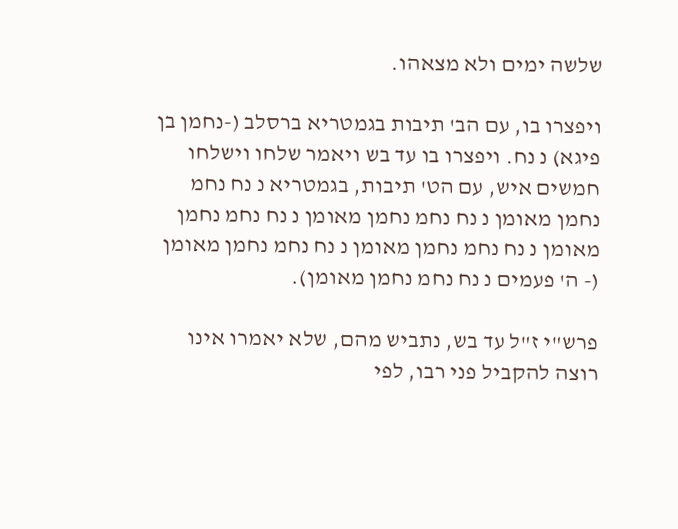שלשה ימים ולא מצאהו.

ויפצרו בו, עם הב' תיבות בגמטריא ברסלב (-נחמן בן פיגא) נ נח. ויפצרו בו עד בש ויאמר שלחו וישלחו חמשים איש, עם הט' תיבות, בגמטריא נ נח נחמ נחמן מאומן נ נח נחמ נחמן מאומן נ נח נחמ נחמן מאומן נ נח נחמ נחמן מאומן נ נח נחמ נחמן מאומן (- ה' פעמים נ נח נחמ נחמן מאומן).

פרש"י ז"ל עד בש, נתביש מהם, שלא יאמרו אינו רוצה להקביל פני רבו, לפי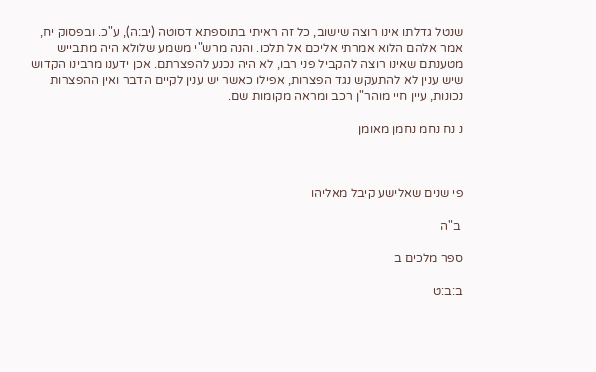שנטל גדלתו אינו רוצה שישוב, כל זה ראיתי בתוספתא דסוטה (יב:ה), ע"כ. ובפסוק יח, אמר אלהם הלוא אמרתי אליכם אל תלכו. והנה מרש"י משמע שלולא היה מתבייש מטענתם שאינו רוצה להקביל פני רבו, לא היה נכנע להפצרתם. אכן ידענו מרבינו הקדוש שיש ענין לא להתעקש נגד הפצרות, אפילו כאשר יש ענין לקיים הדבר ואין ההפצרות נכונות, עיין חיי מוהר"ן רכב ומראה מקומות שם.

נ נח נחמ נחמן מאומן



פי שנים שאלישע קיבל מאליהו

 ב"ה

ספר מלכים ב

ב:ב:ט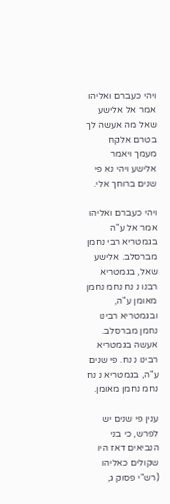ויהי כעברם ואליהו אמר אל אלישע שאל מה אעשה לך בטרם אלקח מעמך ויאמר אלישע ויהי נא פי שנים ברוחך אלי.

ויהי כעברם ואליהו אמר אל ע"ה בגמטריא רבי נחמן מברסלב. אלישע שאל, בגמטריא רבנו נ נח נחמ נחמן מאומן ע"ה, ובגמטריא רבינו נחמן מברסלב. אעשה בגמטריא רבינו נ נח. פי שנים ע"ה, בגמטריא נ נח נחמ נחמן מאומן.

ענין פי שנים יש לפרש, כי בני הנביאים דאז היו שקולים כאליהו (רש"י פסוק ג,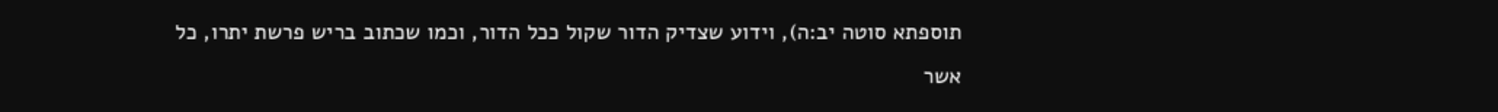תוספתא סוטה יב:ה), וידוע שצדיק הדור שקול ככל הדור, וכמו שכתוב בריש פרשת יתרו, כל אשר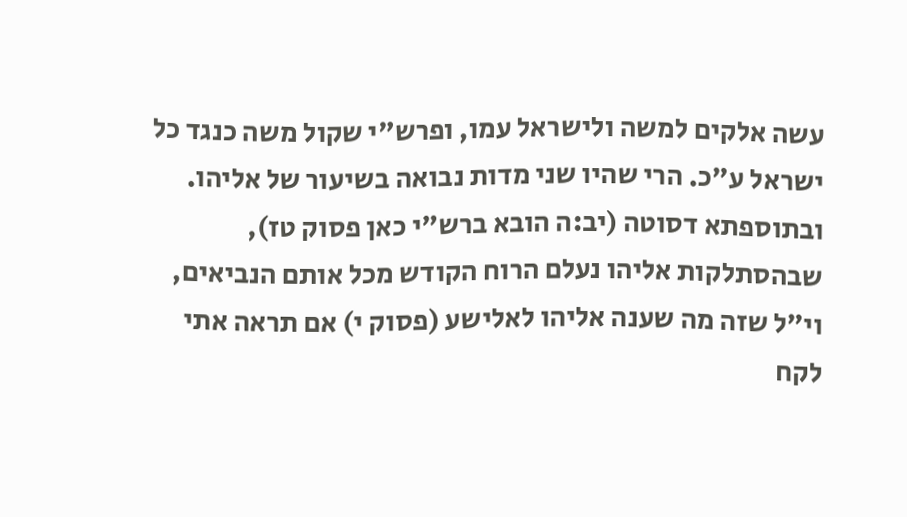עשה אלקים למשה ולישראל עמו, ופרש"י שקול משה כנגד כל ישראל ע"כ. הרי שהיו שני מדות נבואה בשיעור של אליהו. ובתוספתא דסוטה (יב:ה הובא ברש"י כאן פסוק טז), שבהסתלקות אליהו נעלם הרוח הקודש מכל אותם הנביאים, וי"ל שזה מה שענה אליהו לאלישע (פסוק י) אם תראה אתי לקח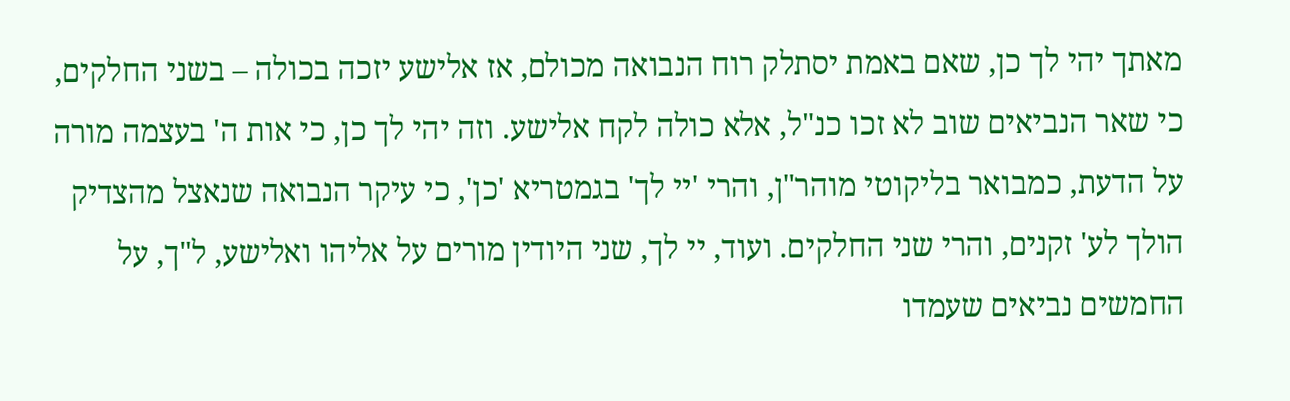מאתך יהי לך כן, שאם באמת יסתלק רוח הנבואה מכולם, אז אלישע יזכה בכולה – בשני החלקים, כי שאר הנביאים שוב לא זכו כנ"ל, אלא כולה לקח אלישע. וזה יהי לך כן, כי אות ה' בעצמה מורה על הדעת, כמבואר בליקוטי מוהר"ן, והרי 'יי לך' בגמטריא 'כן', כי עיקר הנבואה שנאצל מהצדיק הולך לע' זקנים, והרי שני החלקים. ועוד, יי לך, שני היודין מורים על אליהו ואלישע, ל"ך, על החמשים נביאים שעמדו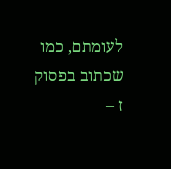לעומתם, כמו שכתוב בפסוק ז –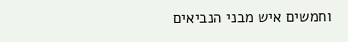וחמשים איש מבני הנביאים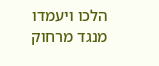הלכו ויעמדו מנגד מרחוק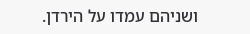ושניהם עמדו על הירדן.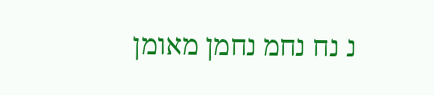נ נח נחמ נחמן מאומן